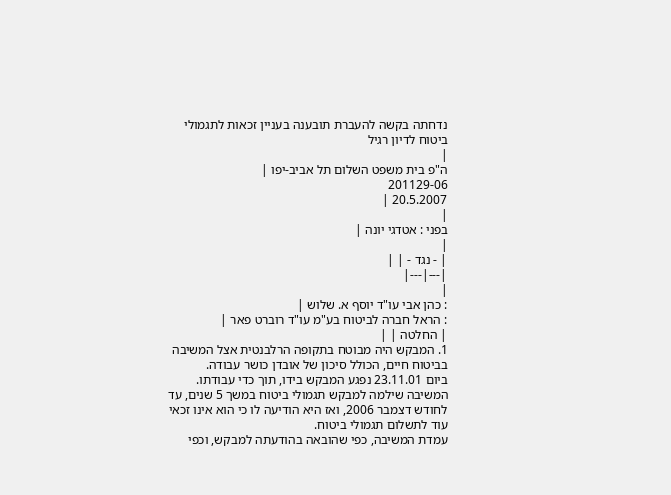נדחתה בקשה להעברת תובענה בעניין זכאות לתגמולי ביטוח לדיון רגיל
|
ה"פ בית משפט השלום תל אביב-יפו |
201129-06
20.5.2007 |
|
בפני : אטדגי יונה |
|
| - נגד - | |
|---|---|
|
: כהן אבי עו"ד יוסף א. שלוש |
: הראל חברה לביטוח בע"מ עו"ד רוברט פאר |
| החלטה | |
1. המבקש היה מבוטח בתקופה הרלבנטית אצל המשיבה בביטוח חיים, הכולל סיכון של אובדן כושר עבודה.
ביום 23.11.01 נפגע המבקש בידו, תוך כדי עבודתו.
המשיבה שילמה למבקש תגמולי ביטוח במשך 5 שנים, עד לחודש דצמבר 2006, ואז היא הודיעה לו כי הוא אינו זכאי עוד לתשלום תגמולי ביטוח.
עמדת המשיבה, כפי שהובאה בהודעתה למבקש, וכפי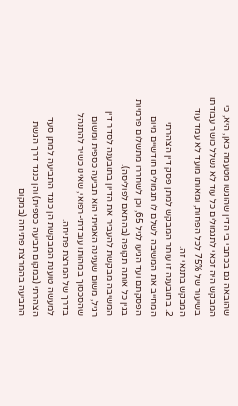שהובאה גם בכתבי בי הדין שהוגשו מטעמה כאן, היא, כי המבקש היה זכאי לתגמולים כל עוד לא נשלל כושר עבודתו בשיעור של 75% לכל הפחות, ומאותו מועד לא עמד עוד המבקש בתנאי זה.
2. בתובענה זו עותר המבקש למתן פסק דין הצהרתי המחייב את המשיבה לשלם לו תגמולים חודשיים מיום הפסקתם ועד הגיעו לגיל 65, וכן לשחררו מתשלום פרמיות בגין כל אותה תקופה (בהתאם לפוליסה).
המשיבה מבקשת להעביר את הדיון בתובענה לסדר דין רגיל, משום שענינה האמיתי הוא תביעה כספית ומשום שהסכסוך במהותו עובדתי-רפואי, שאינו כשיר להתנהל בדרך של המרצת פתיחה.
למעשה טוענת המבקשת הן כנגד התביעה למתן סעד הצהרתי (במקום תביעה כספית) והן כנגד דרך הגשת התביעה בהמרצת פתיחה (במקום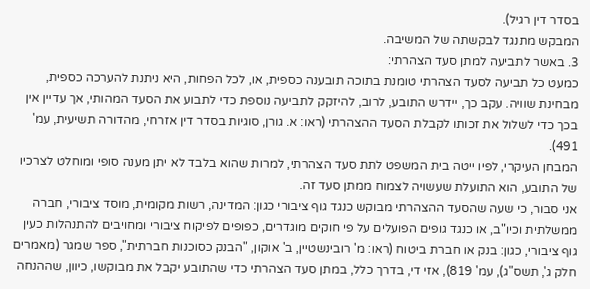בסדר דין רגיל).
המבקש מתנגד לבקשתה של המשיבה.
3. באשר לתביעה למתן סעד הצהרתי:
כמעט כל תביעה לסעד הצהרתי טומנת בתוכה תובענה כספית, או, לכל הפחות, היא ניתנת להערכה כספית, מבחינת שוויה. עקב כך, יידרש התובע, לרוב, להיזקק לתביעה נוספת כדי לתבוע את הסעד המהותי, אך עדיין אין בכך כדי לשלול את זכותו לקבלת הסעד ההצהרתי (ראו: א. גורן, סוגיות בסדר דין אזרחי, מהדורה תשיעית, עמ' 491).
המבחן העיקרי, לפיו ייטה בית המשפט לתת סעד הצהרתי, למרות שהוא בלבד לא יתן מענה סופי ומוחלט לצרכיו של התובע, הוא התועלת שעשויה לצמוח ממתן סעד זה.
אני סבור, כי שעה שהסעד ההצהרתי מבוקש כנגד גוף ציבורי כגון: המדינה, רשות מקומית, מוסד ציבורי, חברה ממשלתית וכיו"ב, או כנגד גופים הפועלים על פי חוקים מוגדרים, כפופים לפיקוח ציבורי ומחויבים להתנהלות כעין גוף ציבורי, כגון: בנק או חברת ביטוח (ראו: מ' רובינשטיין, ב' אוקון, "הבנק כסוכנות חברתית", ספר שמגר (מאמרים חלק ג', תשס"ג), עמ' 819), אזי די, בדרך כלל, במתן סעד הצהרתי כדי שהתובע יקבל את מבוקשו, כיוון, שההנחה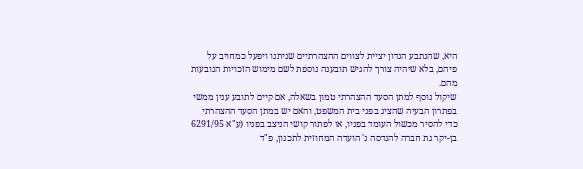היא, שהנתבע הנדון יציית לצווים ההצהרתיים שניתנו ויפעל כמחויב על פיהם, בלא שיהיה צורך להגיש תובענה נוספת לשם מימוש הזכויות הנובעות מהם.
שיקול נוסף למתן הסעד ההצהרתי טמון בשאלה, אם קיים לתובע ענין ממשי בפתרון הבעיה שהציג בפני בית המשפט, והאם יש במתן הסעד ההצהרתי כדי להסיר מכשול העומד בפניו, או לפתור קושי הניצב בפניו (ע"א 6291/95 בן-יקר גת חברה להנדסה נ' הועדה המחוזית לתכנון, פ"ד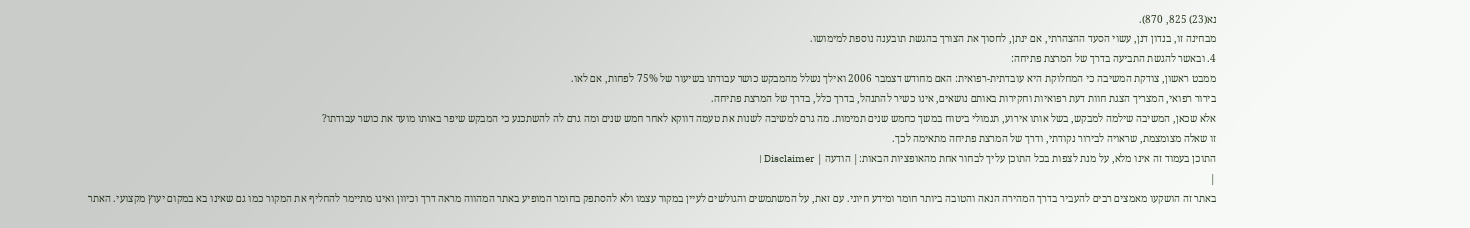נא(23) 825, 870).
מבחינה זו, בנדון דנן, עשוי הסעד ההצהרתי, אם ינתן, לחסוך את הצורך בהגשת תובענה נוספת למימושו.
4. ובאשר להגשת התביעה בדרך של המרצת פתיחה:
ממבט ראשון, צודקת המשיבה כי המחלוקת היא עובדתית-רפואית: האם מחודש דצמבר 2006 ואילך נשלל מהמבקש כושר עבודתו בשיעור של 75% לפחות, אם לאו.
בירור רפואי, המצריך הצגת חוות דעת רפואיות וחקירות באותם נושאים, אינו כשיר להתנהל, בדרך כלל, בדרך של המרצת פתיחה.
אלא שכאן, המשיבה שילמה למבקש, בשל אותו אירוע, תגמולי ביטוח במשך כחמש שנים תמימות. מה גרם למשיבה לשנות את טעמה דווקא לאחר חמש שנים ומה גרם לה להשתכנע כי המבקש שיפר באותו מועד את כושר עבודתו?
זו שאלה מצומצמת, שראויה לבירור נקודתי, ודרך של המרצת פתיחה מתאימה לכך.
התוכן בעמוד זה אינו מלא, על מנת לצפות בכל התוכן עליך לבחור אחת מהאופציות הבאות:| הודעה | Disclaimer |
|
באתר זה הושקעו מאמצים רבים להעביר בדרך המהירה הנאה והטובה ביותר חומר ומידע חיוני. עם זאת, על המשתמשים והגולשים לעיין במקור עצמו ולא להסתפק בחומר המופיע באתר המהווה מראה דרך וכיוון ואינו מתיימר להחליף את המקור כמו גם שאינו בא במקום יעוץ מקצועי. האתר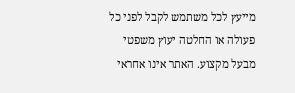מייעץ לכל משתמש לקבל לפני כל פעולה או החלטה יעוץ משפטי מבעל מקצוע. האתר אינו אחראי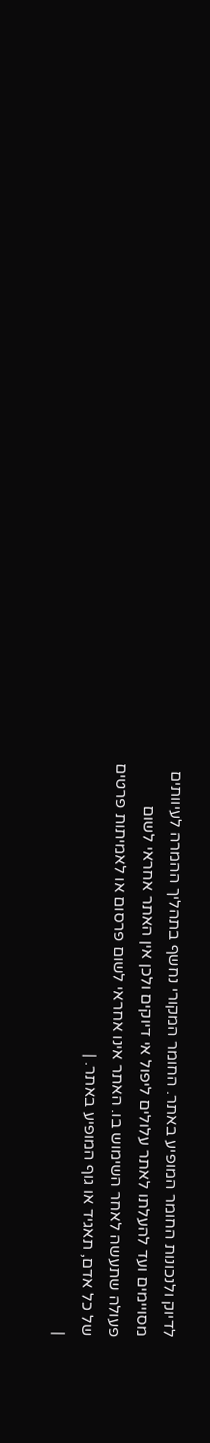לדיוק ולנכונות החומר המופיע באתר. החומר המקורי נחשף בתהליך ההמרה לעיוותים מסויימים ועד להעלתו לאתר עלולים ליפול אי דיוקים ולכן אין האתר אחראי לשום פעולה שתעשה לאחר השימוש בו. האתר אינו אחראי לשום פרסום או לאמיתות פרטים של כל אדם, תאגיד או גוף המופיע באתר. |
|